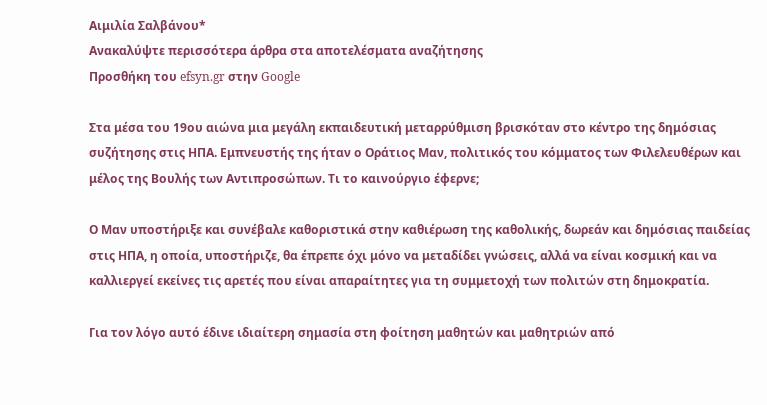Αιμιλία Σαλβάνου*
Ανακαλύψτε περισσότερα άρθρα στα αποτελέσματα αναζήτησης
Προσθήκη του efsyn.gr στην Google

Στα μέσα του 19ου αιώνα μια μεγάλη εκπαιδευτική μεταρρύθμιση βρισκόταν στο κέντρο της δημόσιας συζήτησης στις ΗΠΑ. Εμπνευστής της ήταν ο Οράτιος Μαν, πολιτικός του κόμματος των Φιλελευθέρων και μέλος της Βουλής των Αντιπροσώπων. Τι το καινούργιο έφερνε;

Ο Μαν υποστήριξε και συνέβαλε καθοριστικά στην καθιέρωση της καθολικής, δωρεάν και δημόσιας παιδείας στις ΗΠΑ, η οποία, υποστήριζε, θα έπρεπε όχι μόνο να μεταδίδει γνώσεις, αλλά να είναι κοσμική και να καλλιεργεί εκείνες τις αρετές που είναι απαραίτητες για τη συμμετοχή των πολιτών στη δημοκρατία.

Για τον λόγο αυτό έδινε ιδιαίτερη σημασία στη φοίτηση μαθητών και μαθητριών από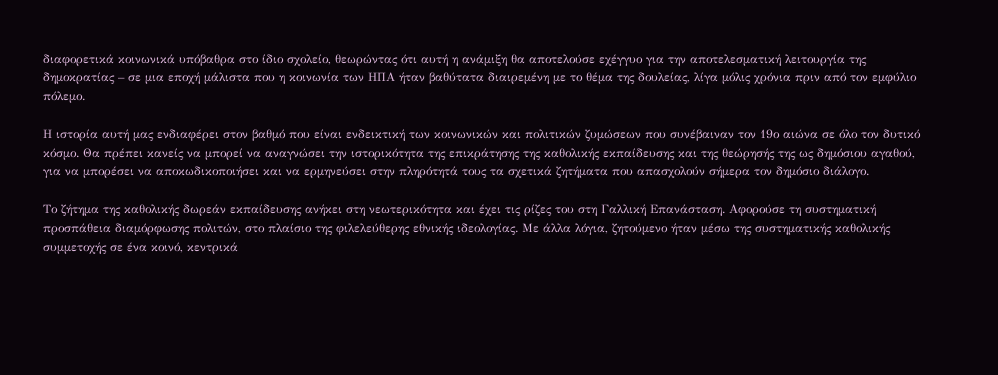διαφορετικά κοινωνικά υπόβαθρα στο ίδιο σχολείο, θεωρώντας ότι αυτή η ανάμιξη θα αποτελούσε εχέγγυο για την αποτελεσματική λειτουργία της δημοκρατίας – σε μια εποχή μάλιστα που η κοινωνία των ΗΠΑ ήταν βαθύτατα διαιρεμένη με το θέμα της δουλείας, λίγα μόλις χρόνια πριν από τον εμφύλιο πόλεμο.

Η ιστορία αυτή μας ενδιαφέρει στον βαθμό που είναι ενδεικτική των κοινωνικών και πολιτικών ζυμώσεων που συνέβαιναν τον 19ο αιώνα σε όλο τον δυτικό κόσμο. Θα πρέπει κανείς να μπορεί να αναγνώσει την ιστορικότητα της επικράτησης της καθολικής εκπαίδευσης και της θεώρησής της ως δημόσιου αγαθού, για να μπορέσει να αποκωδικοποιήσει και να ερμηνεύσει στην πληρότητά τους τα σχετικά ζητήματα που απασχολούν σήμερα τον δημόσιο διάλογο.

Το ζήτημα της καθολικής δωρεάν εκπαίδευσης ανήκει στη νεωτερικότητα και έχει τις ρίζες του στη Γαλλική Επανάσταση. Αφορούσε τη συστηματική προσπάθεια διαμόρφωσης πολιτών, στο πλαίσιο της φιλελεύθερης εθνικής ιδεολογίας. Με άλλα λόγια, ζητούμενο ήταν μέσω της συστηματικής καθολικής συμμετοχής σε ένα κοινό, κεντρικά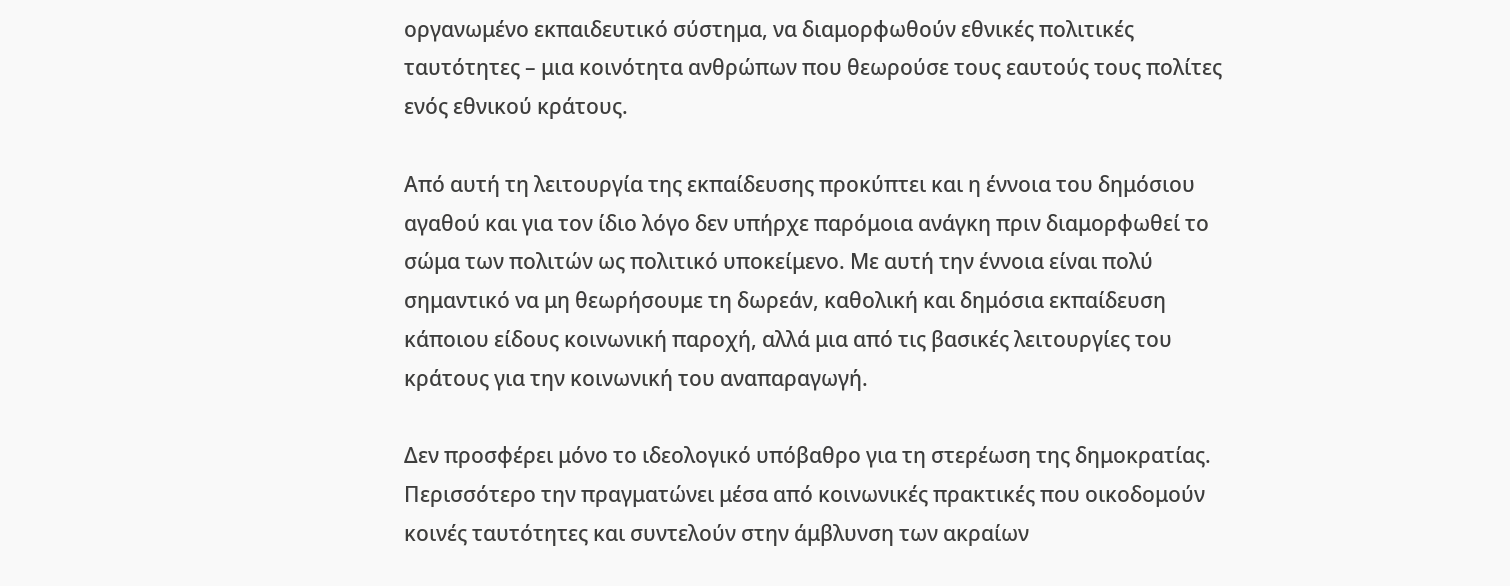οργανωμένο εκπαιδευτικό σύστημα, να διαμορφωθούν εθνικές πολιτικές ταυτότητες – μια κοινότητα ανθρώπων που θεωρούσε τους εαυτούς τους πολίτες ενός εθνικού κράτους.

Από αυτή τη λειτουργία της εκπαίδευσης προκύπτει και η έννοια του δημόσιου αγαθού και για τον ίδιο λόγο δεν υπήρχε παρόμοια ανάγκη πριν διαμορφωθεί το σώμα των πολιτών ως πολιτικό υποκείμενο. Με αυτή την έννοια είναι πολύ σημαντικό να μη θεωρήσουμε τη δωρεάν, καθολική και δημόσια εκπαίδευση κάποιου είδους κοινωνική παροχή, αλλά μια από τις βασικές λειτουργίες του κράτους για την κοινωνική του αναπαραγωγή.

Δεν προσφέρει μόνο το ιδεολογικό υπόβαθρο για τη στερέωση της δημοκρατίας. Περισσότερο την πραγματώνει μέσα από κοινωνικές πρακτικές που οικοδομούν κοινές ταυτότητες και συντελούν στην άμβλυνση των ακραίων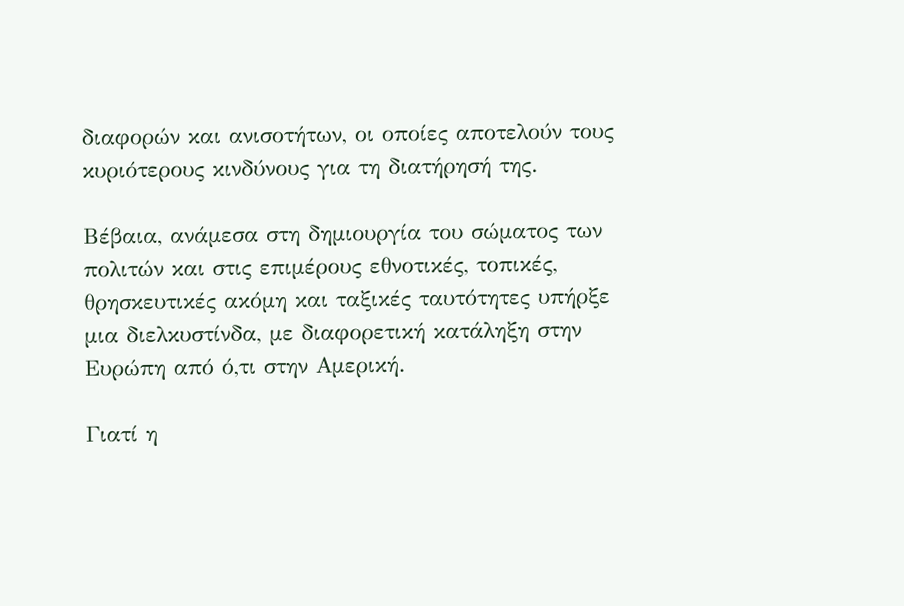διαφορών και ανισοτήτων, οι οποίες αποτελούν τους κυριότερους κινδύνους για τη διατήρησή της.

Βέβαια, ανάμεσα στη δημιουργία του σώματος των πολιτών και στις επιμέρους εθνοτικές, τοπικές, θρησκευτικές ακόμη και ταξικές ταυτότητες υπήρξε μια διελκυστίνδα, με διαφορετική κατάληξη στην Ευρώπη από ό,τι στην Αμερική.

Γιατί η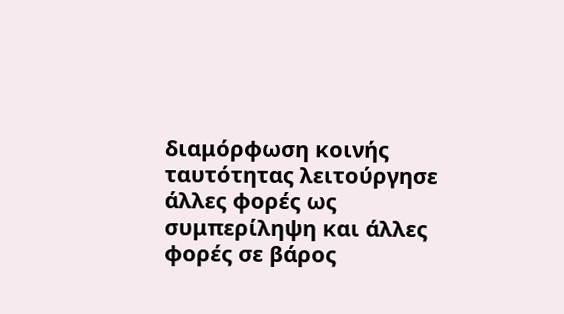διαμόρφωση κοινής ταυτότητας λειτούργησε άλλες φορές ως συμπερίληψη και άλλες φορές σε βάρος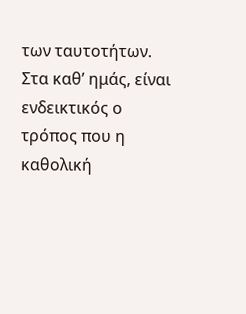των ταυτοτήτων. Στα καθ’ ημάς, είναι ενδεικτικός ο τρόπος που η καθολική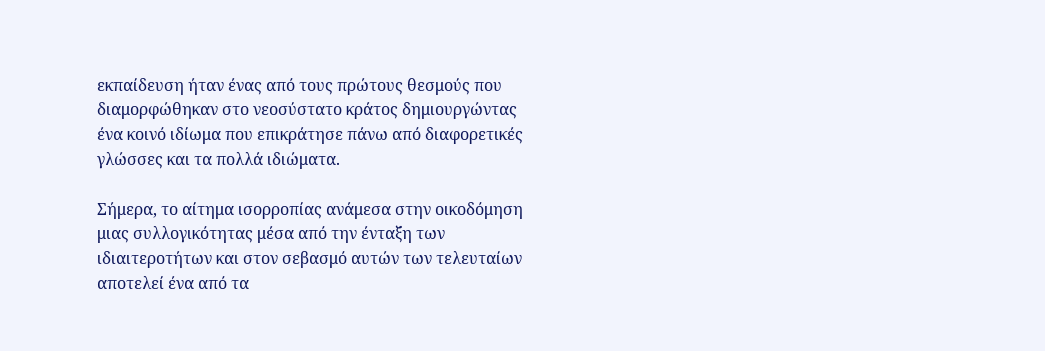εκπαίδευση ήταν ένας από τους πρώτους θεσμούς που διαμορφώθηκαν στο νεοσύστατο κράτος δημιουργώντας ένα κοινό ιδίωμα που επικράτησε πάνω από διαφορετικές γλώσσες και τα πολλά ιδιώματα.

Σήμερα, το αίτημα ισορροπίας ανάμεσα στην οικοδόμηση μιας συλλογικότητας μέσα από την ένταξη των ιδιαιτεροτήτων και στον σεβασμό αυτών των τελευταίων αποτελεί ένα από τα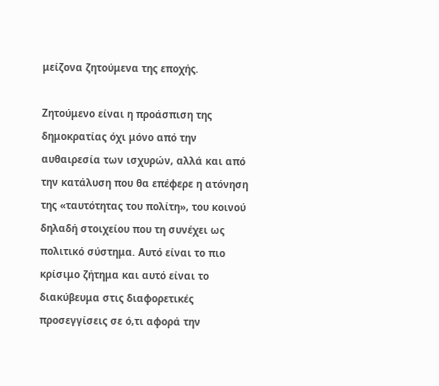μείζονα ζητούμενα της εποχής.

Ζητούμενο είναι η προάσπιση της δημοκρατίας όχι μόνο από την αυθαιρεσία των ισχυρών, αλλά και από την κατάλυση που θα επέφερε η ατόνηση της «ταυτότητας του πολίτη», του κοινού δηλαδή στοιχείου που τη συνέχει ως πολιτικό σύστημα. Αυτό είναι το πιο κρίσιμο ζήτημα και αυτό είναι το διακύβευμα στις διαφορετικές προσεγγίσεις σε ό,τι αφορά την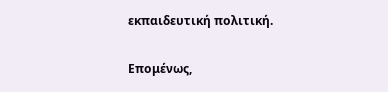εκπαιδευτική πολιτική.

Επομένως,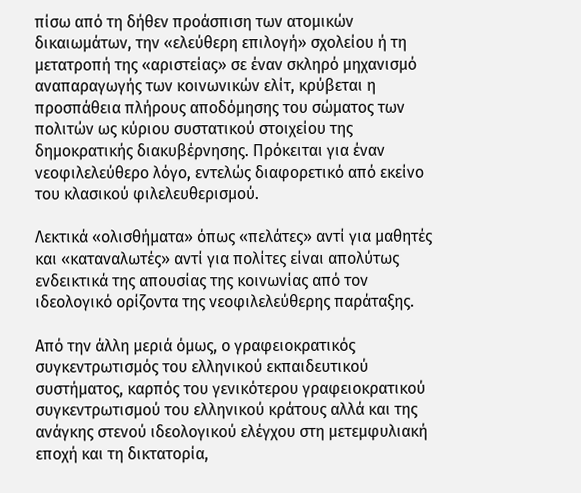πίσω από τη δήθεν προάσπιση των ατομικών δικαιωμάτων, την «ελεύθερη επιλογή» σχολείου ή τη μετατροπή της «αριστείας» σε έναν σκληρό μηχανισμό αναπαραγωγής των κοινωνικών ελίτ, κρύβεται η προσπάθεια πλήρους αποδόμησης του σώματος των πολιτών ως κύριου συστατικού στοιχείου της δημοκρατικής διακυβέρνησης. Πρόκειται για έναν νεοφιλελεύθερο λόγο, εντελώς διαφορετικό από εκείνο του κλασικού φιλελευθερισμού.

Λεκτικά «ολισθήματα» όπως «πελάτες» αντί για μαθητές και «καταναλωτές» αντί για πολίτες είναι απολύτως ενδεικτικά της απουσίας της κοινωνίας από τον ιδεολογικό ορίζοντα της νεοφιλελεύθερης παράταξης.

Από την άλλη μεριά όμως, ο γραφειοκρατικός συγκεντρωτισμός του ελληνικού εκπαιδευτικού συστήματος, καρπός του γενικότερου γραφειοκρατικού συγκεντρωτισμού του ελληνικού κράτους αλλά και της ανάγκης στενού ιδεολογικού ελέγχου στη μετεμφυλιακή εποχή και τη δικτατορία,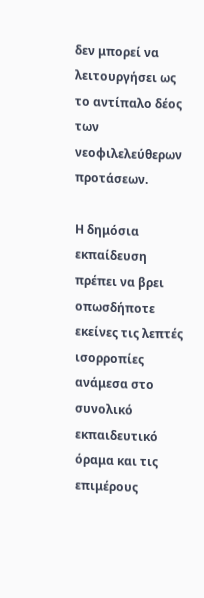δεν μπορεί να λειτουργήσει ως το αντίπαλο δέος των νεοφιλελεύθερων προτάσεων.

Η δημόσια εκπαίδευση πρέπει να βρει οπωσδήποτε εκείνες τις λεπτές ισορροπίες ανάμεσα στο συνολικό εκπαιδευτικό όραμα και τις επιμέρους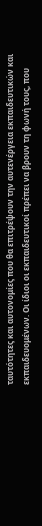ταυτότητες και αυτονομίες που θα επιτρέψουν την αυτενέργεια εκπαιδευτικών και εκπαιδευομένων. Οι ίδιοι οι εκπαιδευτικοί πρέπει να βρουν τη φωνή τους, που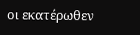οι εκατέρωθεν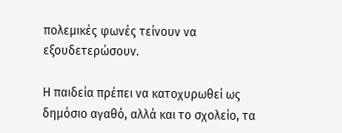πολεμικές φωνές τείνουν να εξουδετερώσουν.

Η παιδεία πρέπει να κατοχυρωθεί ως δημόσιο αγαθό, αλλά και το σχολείο, τα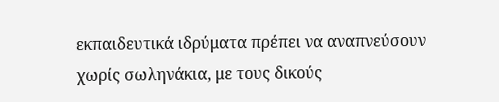εκπαιδευτικά ιδρύματα πρέπει να αναπνεύσουν χωρίς σωληνάκια, με τους δικούς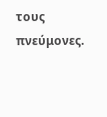τους πνεύμονες.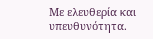Με ελευθερία και υπευθυνότητα.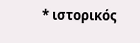* ιστορικός